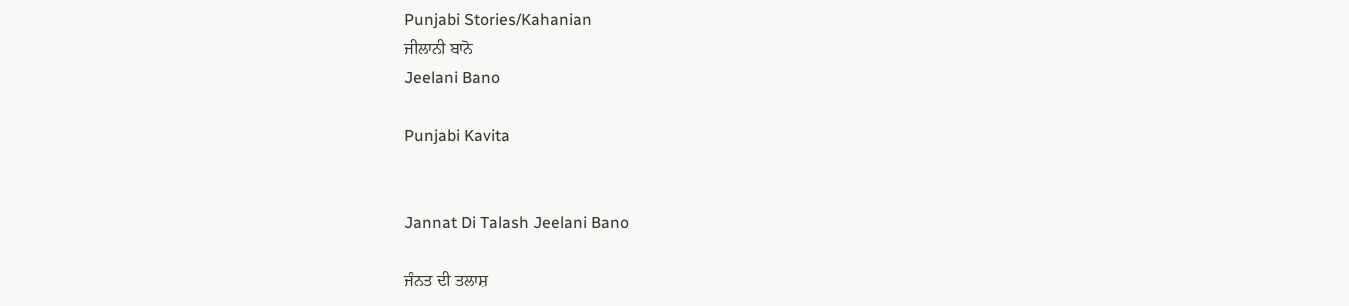Punjabi Stories/Kahanian
ਜੀਲਾਨੀ ਬਾਨੋ
Jeelani Bano

Punjabi Kavita


Jannat Di Talash Jeelani Bano

ਜੰਨਤ ਦੀ ਤਲਾਸ਼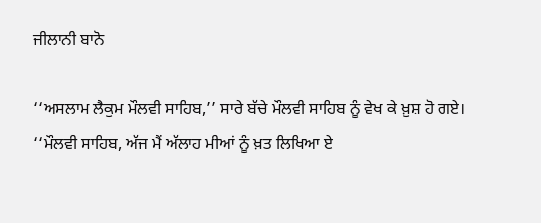ਜੀਲਾਨੀ ਬਾਨੋ

‘‘ਅਸਲਾਮ ਲੈਕੁਮ ਮੌਲਵੀ ਸਾਹਿਬ,’’ ਸਾਰੇ ਬੱਚੇ ਮੌਲਵੀ ਸਾਹਿਬ ਨੂੰ ਵੇਖ ਕੇ ਖ਼ੁਸ਼ ਹੋ ਗਏ।
‘‘ਮੌਲਵੀ ਸਾਹਿਬ, ਅੱਜ ਮੈਂ ਅੱਲਾਹ ਮੀਆਂ ਨੂੰ ਖ਼ਤ ਲਿਖਿਆ ਏ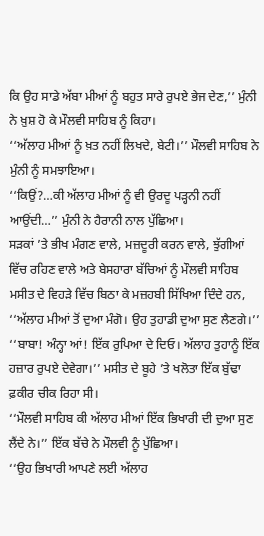ਕਿ ਉਹ ਸਾਡੇ ਅੱਬਾ ਮੀਆਂ ਨੂੰ ਬਹੁਤ ਸਾਰੇ ਰੁਪਏ ਭੇਜ ਦੇਣ,’’ ਮੁੰਨੀ ਨੇ ਖ਼ੁਸ਼ ਹੋ ਕੇ ਮੌਲਵੀ ਸਾਹਿਬ ਨੂੰ ਕਿਹਾ।
‘‘ਅੱਲਾਹ ਮੀਆਂ ਨੂੰ ਖ਼ਤ ਨਹੀਂ ਲਿਖਦੇ, ਬੇਟੀ।’’ ਮੌਲਵੀ ਸਾਹਿਬ ਨੇ ਮੁੰਨੀ ਨੂੰ ਸਮਝਾਇਆ।
‘‘ਕਿਉਂ?…ਕੀ ਅੱਲਾਹ ਮੀਆਂ ਨੂੰ ਵੀ ਉਰਦੂ ਪੜ੍ਹਨੀ ਨਹੀਂ ਆਉਂਦੀ…’’ ਮੁੰਨੀ ਨੇ ਹੈਰਾਨੀ ਨਾਲ ਪੁੱਛਿਆ।
ਸੜਕਾਂ ’ਤੇ ਭੀਖ ਮੰਗਣ ਵਾਲੇ, ਮਜ਼ਦੂਰੀ ਕਰਨ ਵਾਲੇ, ਝੁੱਗੀਆਂ ਵਿੱਚ ਰਹਿਣ ਵਾਲੇ ਅਤੇ ਬੇਸਹਾਰਾ ਬੱਚਿਆਂ ਨੂੰ ਮੌਲਵੀ ਸਾਹਿਬ ਮਸੀਤ ਦੇ ਵਿਹੜੇ ਵਿੱਚ ਬਿਠਾ ਕੇ ਮਜ਼ਹਬੀ ਸਿੱਖਿਆ ਦਿੰਦੇ ਹਨ, ‘‘ਅੱਲਾਹ ਮੀਆਂ ਤੋਂ ਦੁਆ ਮੰਗੋ। ਉਹ ਤੁਹਾਡੀ ਦੁਆ ਸੁਣ ਲੈਣਗੇ।’’
‘‘ਬਾਬਾ! ਅੰਨ੍ਹਾ ਆਂ! ਇੱਕ ਰੁਪਿਆ ਦੇ ਦਿਓ। ਅੱਲਾਹ ਤੁਹਾਨੂੰ ਇੱਕ ਹਜ਼ਾਰ ਰੁਪਏ ਦੇਵੇਗਾ।’’ ਮਸੀਤ ਦੇ ਬੂਹੇ ’ਤੇ ਖਲੋਤਾ ਇੱਕ ਬੁੱਢਾ ਫ਼ਕੀਰ ਚੀਕ ਰਿਹਾ ਸੀ।
‘‘ਮੌਲਵੀ ਸਾਹਿਬ ਕੀ ਅੱਲਾਹ ਮੀਆਂ ਇੱਕ ਭਿਖਾਰੀ ਦੀ ਦੁਆ ਸੁਣ ਲੈਂਦੇ ਨੇ।’’ ਇੱਕ ਬੱਚੇ ਨੇ ਮੌਲਵੀ ਨੂੰ ਪੁੱਛਿਆ।
‘‘ਉਹ ਭਿਖਾਰੀ ਆਪਣੇ ਲਈ ਅੱਲਾਹ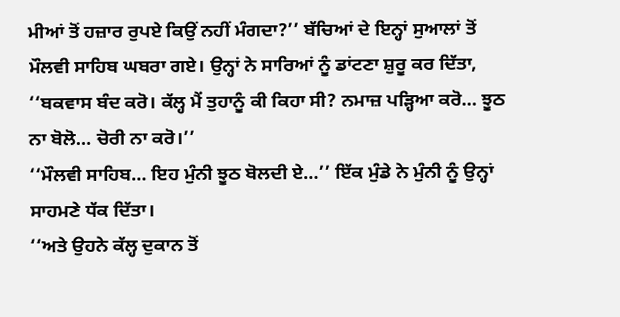ਮੀਆਂ ਤੋਂ ਹਜ਼ਾਰ ਰੁਪਏ ਕਿਉਂ ਨਹੀਂ ਮੰਗਦਾ?’’ ਬੱਚਿਆਂ ਦੇ ਇਨ੍ਹਾਂ ਸੁਆਲਾਂ ਤੋਂ ਮੌਲਵੀ ਸਾਹਿਬ ਘਬਰਾ ਗਏ। ਉਨ੍ਹਾਂ ਨੇ ਸਾਰਿਆਂ ਨੂੰ ਡਾਂਟਣਾ ਸ਼ੁਰੂ ਕਰ ਦਿੱਤਾ, ‘‘ਬਕਵਾਸ ਬੰਦ ਕਰੋ। ਕੱਲ੍ਹ ਮੈਂ ਤੁਹਾਨੂੰ ਕੀ ਕਿਹਾ ਸੀ? ਨਮਾਜ਼ ਪੜ੍ਹਿਆ ਕਰੋ… ਝੂਠ ਨਾ ਬੋਲੋ… ਚੋਰੀ ਨਾ ਕਰੋ।’’
‘‘ਮੌਲਵੀ ਸਾਹਿਬ… ਇਹ ਮੁੰਨੀ ਝੂਠ ਬੋਲਦੀ ਏ…’’ ਇੱਕ ਮੁੰਡੇ ਨੇ ਮੁੰਨੀ ਨੂੰ ਉਨ੍ਹਾਂ ਸਾਹਮਣੇ ਧੱਕ ਦਿੱਤਾ।
‘‘ਅਤੇ ਉਹਨੇ ਕੱਲ੍ਹ ਦੁਕਾਨ ਤੋਂ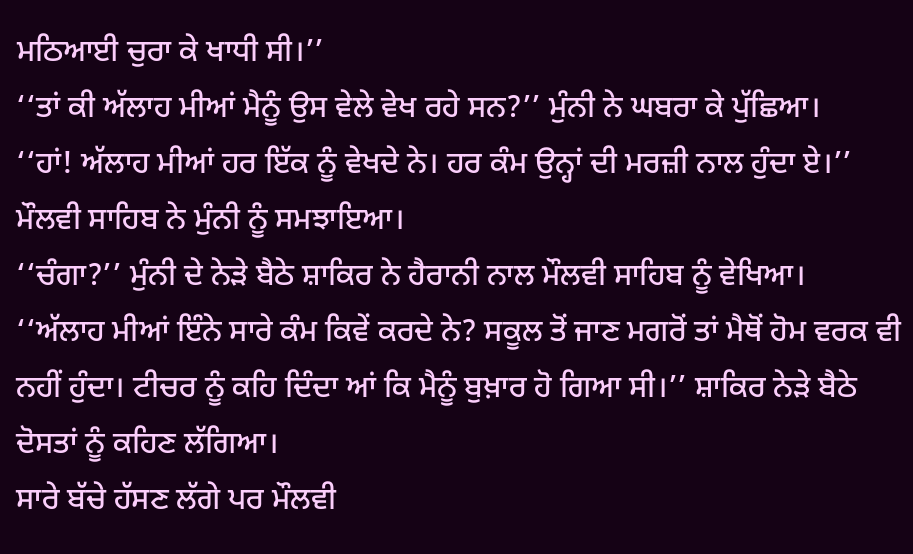ਮਠਿਆਈ ਚੁਰਾ ਕੇ ਖਾਧੀ ਸੀ।’’
‘‘ਤਾਂ ਕੀ ਅੱਲਾਹ ਮੀਆਂ ਮੈਨੂੰ ਉਸ ਵੇਲੇ ਵੇਖ ਰਹੇ ਸਨ?’’ ਮੁੰਨੀ ਨੇ ਘਬਰਾ ਕੇ ਪੁੱਛਿਆ।
‘‘ਹਾਂ! ਅੱਲਾਹ ਮੀਆਂ ਹਰ ਇੱਕ ਨੂੰ ਵੇਖਦੇ ਨੇ। ਹਰ ਕੰਮ ਉਨ੍ਹਾਂ ਦੀ ਮਰਜ਼ੀ ਨਾਲ ਹੁੰਦਾ ਏ।’’ ਮੌਲਵੀ ਸਾਹਿਬ ਨੇ ਮੁੰਨੀ ਨੂੰ ਸਮਝਾਇਆ।
‘‘ਚੰਗਾ?’’ ਮੁੰਨੀ ਦੇ ਨੇੜੇ ਬੈਠੇ ਸ਼ਾਕਿਰ ਨੇ ਹੈਰਾਨੀ ਨਾਲ ਮੌਲਵੀ ਸਾਹਿਬ ਨੂੰ ਵੇਖਿਆ।
‘‘ਅੱਲਾਹ ਮੀਆਂ ਇੰਨੇ ਸਾਰੇ ਕੰਮ ਕਿਵੇਂ ਕਰਦੇ ਨੇ? ਸਕੂਲ ਤੋਂ ਜਾਣ ਮਗਰੋਂ ਤਾਂ ਮੈਥੋਂ ਹੋਮ ਵਰਕ ਵੀ ਨਹੀਂ ਹੁੰਦਾ। ਟੀਚਰ ਨੂੰ ਕਹਿ ਦਿੰਦਾ ਆਂ ਕਿ ਮੈਨੂੰ ਬੁਖ਼ਾਰ ਹੋ ਗਿਆ ਸੀ।’’ ਸ਼ਾਕਿਰ ਨੇੜੇ ਬੈਠੇ ਦੋਸਤਾਂ ਨੂੰ ਕਹਿਣ ਲੱਗਿਆ।
ਸਾਰੇ ਬੱਚੇ ਹੱਸਣ ਲੱਗੇ ਪਰ ਮੌਲਵੀ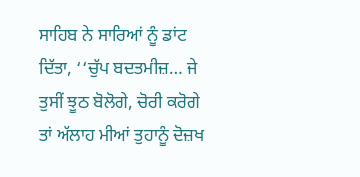ਸਾਹਿਬ ਨੇ ਸਾਰਿਆਂ ਨੂੰ ਡਾਂਟ ਦਿੱਤਾ, ‘‘ਚੁੱਪ ਬਦਤਮੀਜ਼… ਜੇ ਤੁਸੀਂ ਝੂਠ ਬੋਲੋਗੇ, ਚੋਰੀ ਕਰੋਗੇ ਤਾਂ ਅੱਲਾਹ ਮੀਆਂ ਤੁਹਾਨੂੰ ਦੋਜ਼ਖ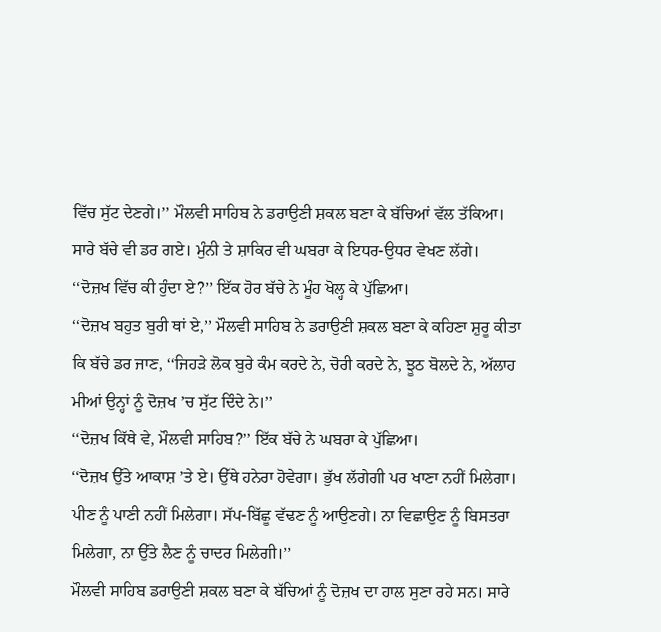ਵਿੱਚ ਸੁੱਟ ਦੇਣਗੇ।’’ ਮੌਲਵੀ ਸਾਹਿਬ ਨੇ ਡਰਾਉਣੀ ਸ਼ਕਲ ਬਣਾ ਕੇ ਬੱਚਿਆਂ ਵੱਲ ਤੱਕਿਆ। ਸਾਰੇ ਬੱਚੇ ਵੀ ਡਰ ਗਏ। ਮੁੰਨੀ ਤੇ ਸ਼ਾਕਿਰ ਵੀ ਘਬਰਾ ਕੇ ਇਧਰ-ਉਧਰ ਵੇਖਣ ਲੱਗੇ।
‘‘ਦੋਜ਼ਖ ਵਿੱਚ ਕੀ ਹੁੰਦਾ ਏ?’’ ਇੱਕ ਹੋਰ ਬੱਚੇ ਨੇ ਮੂੰਹ ਖੋਲ੍ਹ ਕੇ ਪੁੱਛਿਆ।
‘‘ਦੋਜ਼ਖ ਬਹੁਤ ਬੁਰੀ ਥਾਂ ਏ,’’ ਮੌਲਵੀ ਸਾਹਿਬ ਨੇ ਡਰਾਉਣੀ ਸ਼ਕਲ ਬਣਾ ਕੇ ਕਹਿਣਾ ਸ਼ੁਰੂ ਕੀਤਾ ਕਿ ਬੱਚੇ ਡਰ ਜਾਣ, ‘‘ਜਿਹੜੇ ਲੋਕ ਬੁਰੇ ਕੰਮ ਕਰਦੇ ਨੇ, ਚੋਰੀ ਕਰਦੇ ਨੇ, ਝੂਠ ਬੋਲਦੇ ਨੇ, ਅੱਲਾਹ ਮੀਆਂ ਉਨ੍ਹਾਂ ਨੂੰ ਦੋਜ਼ਖ ’ਚ ਸੁੱਟ ਦਿੰਦੇ ਨੇ।’’
‘‘ਦੋਜ਼ਖ ਕਿੱਥੇ ਵੇ, ਮੌਲਵੀ ਸਾਹਿਬ?’’ ਇੱਕ ਬੱਚੇ ਨੇ ਘਬਰਾ ਕੇ ਪੁੱਛਿਆ।
‘‘ਦੋਜ਼ਖ ਉੱਤੇ ਆਕਾਸ਼ ’ਤੇ ਏ। ਉੱਥੇ ਹਨੇਰਾ ਹੋਵੇਗਾ। ਭੁੱਖ ਲੱਗੇਗੀ ਪਰ ਖਾਣਾ ਨਹੀਂ ਮਿਲੇਗਾ। ਪੀਣ ਨੂੰ ਪਾਣੀ ਨਹੀਂ ਮਿਲੇਗਾ। ਸੱਪ-ਬਿੱਛੂ ਵੱਢਣ ਨੂੰ ਆਉਣਗੇ। ਨਾ ਵਿਛਾਉਣ ਨੂੰ ਬਿਸਤਰਾ ਮਿਲੇਗਾ, ਨਾ ਉੱਤੇ ਲੈਣ ਨੂੰ ਚਾਦਰ ਮਿਲੇਗੀ।’’
ਮੌਲਵੀ ਸਾਹਿਬ ਡਰਾਉਣੀ ਸ਼ਕਲ ਬਣਾ ਕੇ ਬੱਚਿਆਂ ਨੂੰ ਦੋਜ਼ਖ ਦਾ ਹਾਲ ਸੁਣਾ ਰਹੇ ਸਨ। ਸਾਰੇ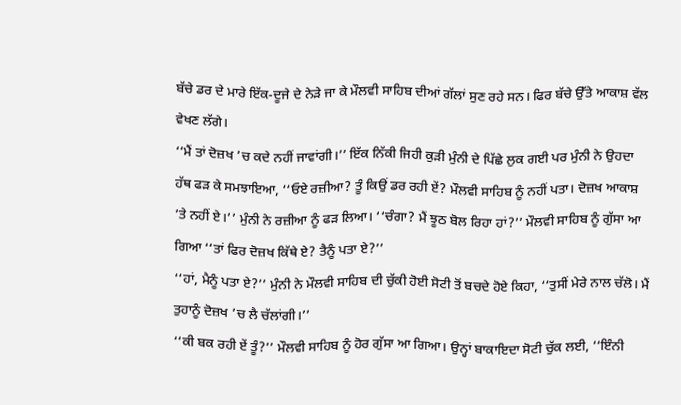ਬੱਚੇ ਡਰ ਦੇ ਮਾਰੇ ਇੱਕ-ਦੂਜੇ ਦੇ ਨੇੜੇ ਜਾ ਕੇ ਮੌਲਵੀ ਸਾਹਿਬ ਦੀਆਂ ਗੱਲਾਂ ਸੁਣ ਰਹੇ ਸਨ। ਫਿਰ ਬੱਚੇ ਉੱਤੇ ਆਕਾਸ਼ ਵੱਲ ਵੇਖਣ ਲੱਗੇ।
‘‘ਮੈਂ ਤਾਂ ਦੋਜ਼ਖ ’ਚ ਕਦੇ ਨਹੀਂ ਜਾਵਾਂਗੀ।’’ ਇੱਕ ਨਿੱਕੀ ਜਿਹੀ ਕੁੜੀ ਮੁੰਨੀ ਦੇ ਪਿੱਛੇ ਲੁਕ ਗਈ ਪਰ ਮੁੰਨੀ ਨੇ ਉਹਦਾ ਹੱਥ ਫੜ ਕੇ ਸਮਝਾਇਆ, ‘‘ਓਏ ਰਜ਼ੀਆ? ਤੂੰ ਕਿਉਂ ਡਰ ਰਹੀ ਏਂ? ਮੌਲਵੀ ਸਾਹਿਬ ਨੂੰ ਨਹੀਂ ਪਤਾ। ਦੋਜ਼ਖ ਆਕਾਸ਼ ’ਤੇ ਨਹੀਂ ਏ।’’ ਮੁੰਨੀ ਨੇ ਰਜ਼ੀਆ ਨੂੰ ਫੜ ਲਿਆ। ‘‘ਚੰਗਾ? ਮੈਂ ਝੂਠ ਬੋਲ ਰਿਹਾ ਹਾਂ?’’ ਮੌਲਵੀ ਸਾਹਿਬ ਨੂੰ ਗੁੱਸਾ ਆ ਗਿਆ ‘‘ਤਾਂ ਫਿਰ ਦੋਜ਼ਖ ਕਿੱਥੇ ਏ? ਤੈਨੂੰ ਪਤਾ ਏ?’’
‘‘ਹਾਂ, ਮੈਨੂੰ ਪਤਾ ਏ?’’ ਮੁੰਨੀ ਨੇ ਮੌਲਵੀ ਸਾਹਿਬ ਦੀ ਚੁੱਕੀ ਹੋਈ ਸੋਟੀ ਤੋਂ ਬਚਦੇ ਹੋਏ ਕਿਹਾ, ‘‘ਤੁਸੀਂ ਮੇਰੇ ਨਾਲ ਚੱਲੋ। ਮੈਂ ਤੁਹਾਨੂੰ ਦੋਜ਼ਖ ’ਚ ਲੈ ਚੱਲਾਂਗੀ।’’
‘‘ਕੀ ਬਕ ਰਹੀ ਏਂ ਤੂੰ?’’ ਮੌਲਵੀ ਸਾਹਿਬ ਨੂੰ ਹੋਰ ਗੁੱਸਾ ਆ ਗਿਆ। ਉਨ੍ਹਾਂ ਬਾਕਾਇਦਾ ਸੋਟੀ ਚੁੱਕ ਲਈ, ‘‘ਇੰਨੀ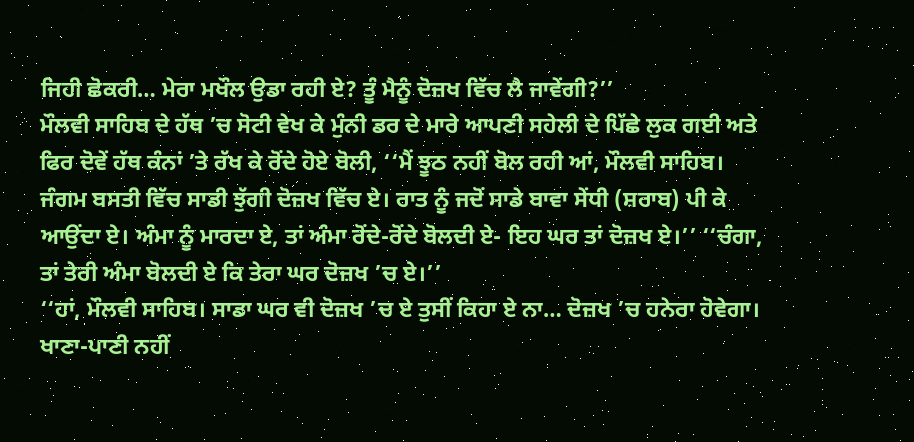ਜਿਹੀ ਛੋਕਰੀ… ਮੇਰਾ ਮਖੌਲ ਉਡਾ ਰਹੀ ਏ? ਤੂੰ ਮੈਨੂੰ ਦੋਜ਼ਖ ਵਿੱਚ ਲੈ ਜਾਵੇਂਗੀ?’’
ਮੌਲਵੀ ਸਾਹਿਬ ਦੇ ਹੱਥ ’ਚ ਸੋਟੀ ਵੇਖ ਕੇ ਮੁੰਨੀ ਡਰ ਦੇ ਮਾਰੇ ਆਪਣੀ ਸਹੇਲੀ ਦੇ ਪਿੱਛੇ ਲੁਕ ਗਈ ਅਤੇ ਫਿਰ ਦੋਵੇਂ ਹੱਥ ਕੰਨਾਂ ’ਤੇ ਰੱਖ ਕੇ ਰੋਂਦੇ ਹੋਏ ਬੋਲੀ, ‘‘ਮੈਂ ਝੂਠ ਨਹੀਂ ਬੋਲ ਰਹੀ ਆਂ, ਮੌਲਵੀ ਸਾਹਿਬ। ਜੰਗਮ ਬਸਤੀ ਵਿੱਚ ਸਾਡੀ ਝੁੱਗੀ ਦੋਜ਼ਖ ਵਿੱਚ ਏ। ਰਾਤ ਨੂੰ ਜਦੋਂ ਸਾਡੇ ਬਾਵਾ ਸੇਂਧੀ (ਸ਼ਰਾਬ) ਪੀ ਕੇ ਆਉਂਦਾ ਏ। ਅੰਮਾ ਨੂੰ ਮਾਰਦਾ ਏ, ਤਾਂ ਅੰਮਾ ਰੋਂਦੇ-ਰੋਂਦੇ ਬੋਲਦੀ ਏ- ਇਹ ਘਰ ਤਾਂ ਦੋਜ਼ਖ ਏ।’’ ‘‘ਚੰਗਾ, ਤਾਂ ਤੇਰੀ ਅੰਮਾ ਬੋਲਦੀ ਏ ਕਿ ਤੇਰਾ ਘਰ ਦੋਜ਼ਖ ’ਚ ਏ।’’
‘‘ਹਾਂ, ਮੌਲਵੀ ਸਾਹਿਬ। ਸਾਡਾ ਘਰ ਵੀ ਦੋਜ਼ਖ ’ਚ ਏ ਤੁਸੀਂ ਕਿਹਾ ਏ ਨਾ… ਦੋਜ਼ਖ ’ਚ ਹਨੇਰਾ ਹੋਵੇਗਾ। ਖਾਣਾ-ਪਾਣੀ ਨਹੀਂ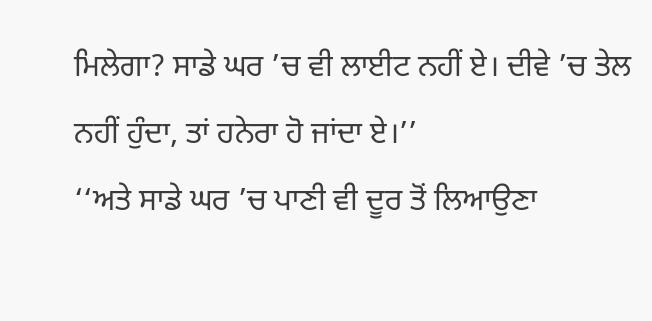ਮਿਲੇਗਾ? ਸਾਡੇ ਘਰ ’ਚ ਵੀ ਲਾਈਟ ਨਹੀਂ ਏ। ਦੀਵੇ ’ਚ ਤੇਲ ਨਹੀਂ ਹੁੰਦਾ, ਤਾਂ ਹਨੇਰਾ ਹੋ ਜਾਂਦਾ ਏ।’’
‘‘ਅਤੇ ਸਾਡੇ ਘਰ ’ਚ ਪਾਣੀ ਵੀ ਦੂਰ ਤੋਂ ਲਿਆਉਣਾ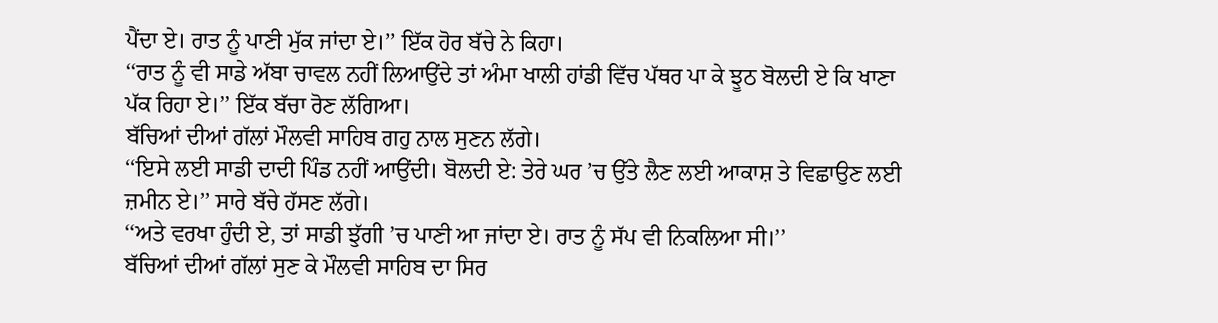ਪੈਂਦਾ ਏ। ਰਾਤ ਨੂੰ ਪਾਣੀ ਮੁੱਕ ਜਾਂਦਾ ਏ।’’ ਇੱਕ ਹੋਰ ਬੱਚੇ ਨੇ ਕਿਹਾ।
‘‘ਰਾਤ ਨੂੰ ਵੀ ਸਾਡੇ ਅੱਬਾ ਚਾਵਲ ਨਹੀਂ ਲਿਆਉਂਦੇ ਤਾਂ ਅੰਮਾ ਖਾਲੀ ਹਾਂਡੀ ਵਿੱਚ ਪੱਥਰ ਪਾ ਕੇ ਝੂਠ ਬੋਲਦੀ ਏ ਕਿ ਖਾਣਾ ਪੱਕ ਰਿਹਾ ਏ।’’ ਇੱਕ ਬੱਚਾ ਰੋਣ ਲੱਗਿਆ।
ਬੱਚਿਆਂ ਦੀਆਂ ਗੱਲਾਂ ਮੌਲਵੀ ਸਾਹਿਬ ਗਹੁ ਨਾਲ ਸੁਣਨ ਲੱਗੇ।
‘‘ਇਸੇ ਲਈ ਸਾਡੀ ਦਾਦੀ ਪਿੰਡ ਨਹੀਂ ਆਉਂਦੀ। ਬੋਲਦੀ ਏ: ਤੇਰੇ ਘਰ ’ਚ ਉੱਤੇ ਲੈਣ ਲਈ ਆਕਾਸ਼ ਤੇ ਵਿਛਾਉਣ ਲਈ ਜ਼ਮੀਨ ਏ।’’ ਸਾਰੇ ਬੱਚੇ ਹੱਸਣ ਲੱਗੇ।
‘‘ਅਤੇ ਵਰਖਾ ਹੁੰਦੀ ਏ, ਤਾਂ ਸਾਡੀ ਝੁੱਗੀ ’ਚ ਪਾਣੀ ਆ ਜਾਂਦਾ ਏ। ਰਾਤ ਨੂੰ ਸੱਪ ਵੀ ਨਿਕਲਿਆ ਸੀ।’’
ਬੱਚਿਆਂ ਦੀਆਂ ਗੱਲਾਂ ਸੁਣ ਕੇ ਮੌਲਵੀ ਸਾਹਿਬ ਦਾ ਸਿਰ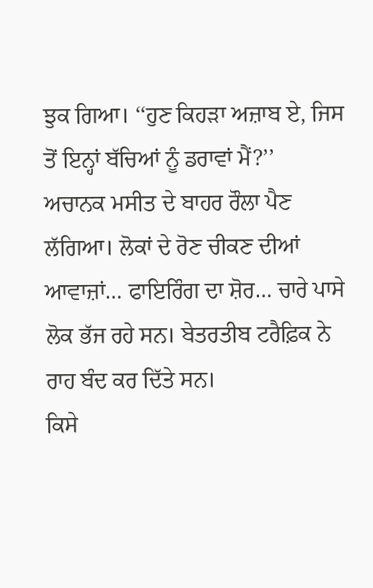ਝੁਕ ਗਿਆ। ‘‘ਹੁਣ ਕਿਹੜਾ ਅਜ਼ਾਬ ਏ, ਜਿਸ ਤੋਂ ਇਨ੍ਹਾਂ ਬੱਚਿਆਂ ਨੂੰ ਡਰਾਵਾਂ ਮੈਂ?’’
ਅਚਾਨਕ ਮਸੀਤ ਦੇ ਬਾਹਰ ਰੌਲਾ ਪੈਣ ਲੱਗਿਆ। ਲੋਕਾਂ ਦੇ ਰੋਣ ਚੀਕਣ ਦੀਆਂ ਆਵਾਜ਼ਾਂ… ਫਾਇਰਿੰਗ ਦਾ ਸ਼ੋਰ… ਚਾਰੇ ਪਾਸੇ ਲੋਕ ਭੱਜ ਰਹੇ ਸਨ। ਬੇਤਰਤੀਬ ਟਰੈਫ਼ਿਕ ਨੇ ਰਾਹ ਬੰਦ ਕਰ ਦਿੱਤੇ ਸਨ।
ਕਿਸੇ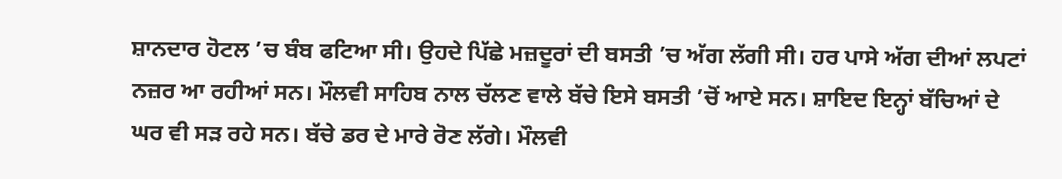ਸ਼ਾਨਦਾਰ ਹੋਟਲ ’ਚ ਬੰਬ ਫਟਿਆ ਸੀ। ਉਹਦੇ ਪਿੱਛੇ ਮਜ਼ਦੂਰਾਂ ਦੀ ਬਸਤੀ ’ਚ ਅੱਗ ਲੱਗੀ ਸੀ। ਹਰ ਪਾਸੇ ਅੱਗ ਦੀਆਂ ਲਪਟਾਂ ਨਜ਼ਰ ਆ ਰਹੀਆਂ ਸਨ। ਮੌਲਵੀ ਸਾਹਿਬ ਨਾਲ ਚੱਲਣ ਵਾਲੇ ਬੱਚੇ ਇਸੇ ਬਸਤੀ ’ਚੋਂ ਆਏ ਸਨ। ਸ਼ਾਇਦ ਇਨ੍ਹਾਂ ਬੱਚਿਆਂ ਦੇ ਘਰ ਵੀ ਸੜ ਰਹੇ ਸਨ। ਬੱਚੇ ਡਰ ਦੇ ਮਾਰੇ ਰੋਣ ਲੱਗੇ। ਮੌਲਵੀ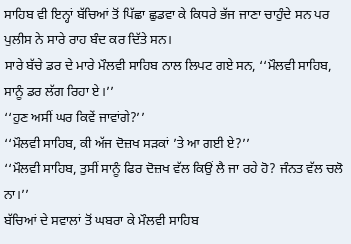ਸਾਹਿਬ ਵੀ ਇਨ੍ਹਾਂ ਬੱਚਿਆਂ ਤੋਂ ਪਿੱਛਾ ਛੁਡਵਾ ਕੇ ਕਿਧਰੇ ਭੱਜ ਜਾਣਾ ਚਾਹੁੰਦੇ ਸਨ ਪਰ ਪੁਲੀਸ ਨੇ ਸਾਰੇ ਰਾਹ ਬੰਦ ਕਰ ਦਿੱਤੇ ਸਨ।
ਸਾਰੇ ਬੱਚੇ ਡਰ ਦੇ ਮਾਰੇ ਮੌਲਵੀ ਸਾਹਿਬ ਨਾਲ ਲਿਪਟ ਗਏ ਸਨ, ‘‘ਮੌਲਵੀ ਸਾਹਿਬ, ਸਾਨੂੰ ਡਰ ਲੱਗ ਰਿਹਾ ਏ।’’
‘‘ਹੁਣ ਅਸੀਂ ਘਰ ਕਿਵੇਂ ਜਾਵਾਂਗੇ?’’
‘‘ਮੌਲਵੀ ਸਾਹਿਬ, ਕੀ ਅੱਜ ਦੋਜ਼ਖ ਸੜਕਾਂ ’ਤੇ ਆ ਗਈ ਏ?’’
‘‘ਮੌਲਵੀ ਸਾਹਿਬ, ਤੁਸੀਂ ਸਾਨੂੰ ਫਿਰ ਦੋਜ਼ਖ ਵੱਲ ਕਿਉਂ ਲੈ ਜਾ ਰਹੇ ਹੋ? ਜੰਨਤ ਵੱਲ ਚਲੋ ਨਾ।’’
ਬੱਚਿਆਂ ਦੇ ਸਵਾਲਾਂ ਤੋਂ ਘਬਰਾ ਕੇ ਮੌਲਵੀ ਸਾਹਿਬ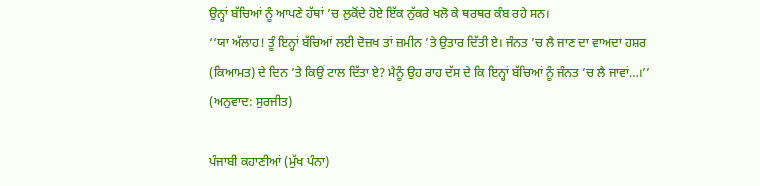ਉਨ੍ਹਾਂ ਬੱਚਿਆਂ ਨੂੰ ਆਪਣੇ ਹੱਥਾਂ ’ਚ ਲੁਕੋਂਦੇ ਹੋਏ ਇੱਕ ਨੁੱਕਰੇ ਖਲੋ ਕੇ ਥਰਥਰ ਕੰਬ ਰਹੇ ਸਨ।
‘‘ਯਾ ਅੱਲਾਹ! ਤੂੰ ਇਨ੍ਹਾਂ ਬੱਚਿਆਂ ਲਈ ਦੋਜ਼ਖ ਤਾਂ ਜ਼ਮੀਨ ’ਤੇ ਉਤਾਰ ਦਿੱਤੀ ਏ। ਜੰਨਤ ’ਚ ਲੈ ਜਾਣ ਦਾ ਵਾਅਦਾ ਹਸ਼ਰ (ਕਿਆਮਤ) ਦੇ ਦਿਨ ’ਤੇ ਕਿਉਂ ਟਾਲ ਦਿੱਤਾ ਏ? ਮੈਨੂੰ ਉਹ ਰਾਹ ਦੱਸ ਦੇ ਕਿ ਇਨ੍ਹਾਂ ਬੱਚਿਆਂ ਨੂੰ ਜੰਨਤ ’ਚ ਲੈ ਜਾਵਾਂ…।’’
(ਅਨੁਵਾਦ: ਸੁਰਜੀਤ)

ਪੰਜਾਬੀ ਕਹਾਣੀਆਂ (ਮੁੱਖ ਪੰਨਾ)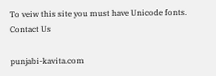To veiw this site you must have Unicode fonts. Contact Us

punjabi-kavita.com